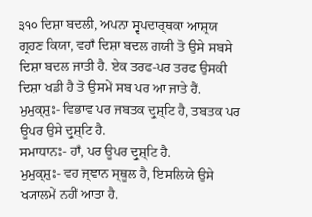੩੧੦ ਦਿਸ਼ਾ ਬਦਲੀ, ਅਪਨਾ ਸ੍ਵਪਦਾਰ੍ਥਕਾ ਆਸ਼੍ਰਯ ਗ੍ਰਹਣ ਕਿਯਾ, ਵਹਾਁ ਦਿਸ਼ਾ ਬਦਲ ਗਯੀ ਤੋ ਉਸੇ ਸਬਸੇ ਦਿਸ਼ਾ ਬਦਲ ਜਾਤੀ ਹੈ. ਏਕ ਤਰਫ-ਪਰ ਤਰਫ ਉਸਕੀ ਦਿਸ਼ਾ ਖਡੀ ਹੈ ਤੋ ਉਸਮੇਂ ਸਬ ਪਰ ਆ ਜਾਤੇ ਹੈਂ.
ਮੁਮੁਕ੍ਸ਼ੁਃ- ਵਿਭਾਵ ਪਰ ਜਬਤਕ ਦ੍ਰੁਸ਼੍ਟਿ ਹੈ, ਤਬਤਕ ਪਰ ਊਪਰ ਉਸੇ ਦ੍ਰੁਸ਼੍ਟਿ ਹੈ.
ਸਮਾਧਾਨਃ- ਹਾਁ, ਪਰ ਊਪਰ ਦ੍ਰੁਸ਼੍ਟਿ ਹੈ.
ਮੁਮੁਕ੍ਸ਼ੁਃ- ਵਹ ਜ੍ਞਾਨ ਸ੍ਥੂਲ ਹੈ, ਇਸਲਿਯੇ ਉਸੇ ਖ੍ਯਾਲਮੇਂ ਨਹੀਂ ਆਤਾ ਹੈ.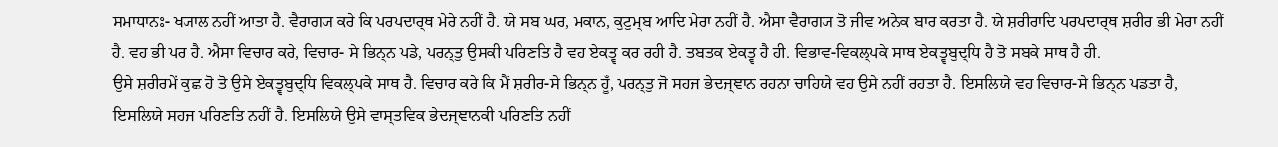ਸਮਾਧਾਨਃ- ਖ੍ਯਾਲ ਨਹੀਂ ਆਤਾ ਹੈ. ਵੈਰਾਗ੍ਯ ਕਰੇ ਕਿ ਪਰਪਦਾਰ੍ਥ ਮੇਰੇ ਨਹੀਂ ਹੈ. ਯੇ ਸਬ ਘਰ, ਮਕਾਨ, ਕੁਟੁਮ੍ਬ ਆਦਿ ਮੇਰਾ ਨਹੀਂ ਹੈ. ਐਸਾ ਵੈਰਾਗ੍ਯ ਤੋ ਜੀਵ ਅਨੇਕ ਬਾਰ ਕਰਤਾ ਹੈ. ਯੇ ਸ਼ਰੀਰਾਦਿ ਪਰਪਦਾਰ੍ਥ ਸ਼ਰੀਰ ਭੀ ਮੇਰਾ ਨਹੀਂ ਹੈ. ਵਹ ਭੀ ਪਰ ਹੈ. ਐਸਾ ਵਿਚਾਰ ਕਰੇ, ਵਿਚਾਰ- ਸੇ ਭਿਨ੍ਨ ਪਡੇ, ਪਰਨ੍ਤੁ ਉਸਕੀ ਪਰਿਣਤਿ ਹੈ ਵਹ ਏਕਤ੍ਵ ਕਰ ਰਹੀ ਹੈ. ਤਬਤਕ ਏਕਤ੍ਵ ਹੈ ਹੀ. ਵਿਭਾਵ-ਵਿਕਲ੍ਪਕੇ ਸਾਥ ਏਕਤ੍ਵਬੁਦ੍ਧਿ ਹੈ ਤੋ ਸਬਕੇ ਸਾਥ ਹੈ ਹੀ.
ਉਸੇ ਸ਼ਰੀਰਮੇਂ ਕੁਛ ਹੋ ਤੋ ਉਸੇ ਏਕਤ੍ਵਬੁਦ੍ਧਿ ਵਿਕਲ੍ਪਕੇ ਸਾਥ ਹੈ. ਵਿਚਾਰ ਕਰੇ ਕਿ ਮੈਂ ਸ਼ਰੀਰ-ਸੇ ਭਿਨ੍ਨ ਹੂਁ, ਪਰਨ੍ਤੁ ਜੋ ਸਹਜ ਭੇਦਜ੍ਞਾਨ ਰਹਨਾ ਚਾਹਿਯੇ ਵਹ ਉਸੇ ਨਹੀਂ ਰਹਤਾ ਹੈ. ਇਸਲਿਯੇ ਵਹ ਵਿਚਾਰ-ਸੇ ਭਿਨ੍ਨ ਪਡਤਾ ਹੈ, ਇਸਲਿਯੇ ਸਹਜ ਪਰਿਣਤਿ ਨਹੀਂ ਹੈ. ਇਸਲਿਯੇ ਉਸੇ ਵਾਸ੍ਤਵਿਕ ਭੇਦਜ੍ਞਾਨਕੀ ਪਰਿਣਤਿ ਨਹੀਂ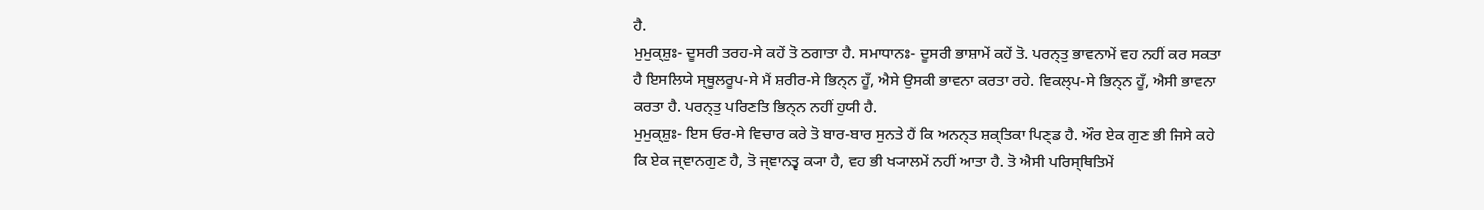ਹੈ.
ਮੁਮੁਕ੍ਸ਼ੁਃ- ਦੂਸਰੀ ਤਰਹ-ਸੇ ਕਹੇਂ ਤੋ ਠਗਾਤਾ ਹੈ. ਸਮਾਧਾਨਃ- ਦੂਸਰੀ ਭਾਸ਼ਾਮੇਂ ਕਹੇਂ ਤੋ. ਪਰਨ੍ਤੁ ਭਾਵਨਾਮੇਂ ਵਹ ਨਹੀਂ ਕਰ ਸਕਤਾ ਹੈ ਇਸਲਿਯੇ ਸ੍ਥੂਲਰੂਪ-ਸੇ ਮੈਂ ਸ਼ਰੀਰ-ਸੇ ਭਿਨ੍ਨ ਹੂਁ, ਐਸੇ ਉਸਕੀ ਭਾਵਨਾ ਕਰਤਾ ਰਹੇ. ਵਿਕਲ੍ਪ-ਸੇ ਭਿਨ੍ਨ ਹੂਁ, ਐਸੀ ਭਾਵਨਾ ਕਰਤਾ ਹੈ. ਪਰਨ੍ਤੁ ਪਰਿਣਤਿ ਭਿਨ੍ਨ ਨਹੀਂ ਹੁਯੀ ਹੈ.
ਮੁਮੁਕ੍ਸ਼ੁਃ- ਇਸ ਓਰ-ਸੇ ਵਿਚਾਰ ਕਰੇ ਤੋ ਬਾਰ-ਬਾਰ ਸੁਨਤੇ ਹੈਂ ਕਿ ਅਨਨ੍ਤ ਸ਼ਕ੍ਤਿਕਾ ਪਿਣ੍ਡ ਹੈ. ਔਰ ਏਕ ਗੁਣ ਭੀ ਜਿਸੇ ਕਹੇ ਕਿ ਏਕ ਜ੍ਞਾਨਗੁਣ ਹੈ, ਤੋ ਜ੍ਞਾਨਤ੍ਵ ਕ੍ਯਾ ਹੈ, ਵਹ ਭੀ ਖ੍ਯਾਲਮੇਂ ਨਹੀਂ ਆਤਾ ਹੈ. ਤੋ ਐਸੀ ਪਰਿਸ੍ਥਿਤਿਮੇਂ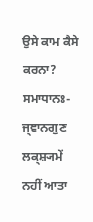ਉਸੇ ਕਾਮ ਕੈਸੇ ਕਰਨਾ?
ਸਮਾਧਾਨਃ- ਜ੍ਞਾਨਗੁਣ ਲਕ੍ਸ਼੍ਯਮੇਂ ਨਹੀਂ ਆਤਾ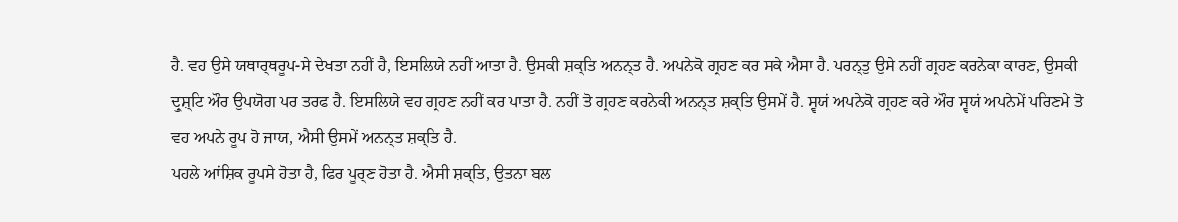ਹੈ. ਵਹ ਉਸੇ ਯਥਾਰ੍ਥਰੂਪ-ਸੇ ਦੇਖਤਾ ਨਹੀਂ ਹੈ, ਇਸਲਿਯੇ ਨਹੀਂ ਆਤਾ ਹੈ. ਉਸਕੀ ਸ਼ਕ੍ਤਿ ਅਨਨ੍ਤ ਹੈ. ਅਪਨੇਕੋ ਗ੍ਰਹਣ ਕਰ ਸਕੇ ਐਸਾ ਹੈ. ਪਰਨ੍ਤੁ ਉਸੇ ਨਹੀਂ ਗ੍ਰਹਣ ਕਰਨੇਕਾ ਕਾਰਣ, ਉਸਕੀ ਦ੍ਰੁਸ਼੍ਟਿ ਔਰ ਉਪਯੋਗ ਪਰ ਤਰਫ ਹੈ. ਇਸਲਿਯੇ ਵਹ ਗ੍ਰਹਣ ਨਹੀਂ ਕਰ ਪਾਤਾ ਹੈ. ਨਹੀਂ ਤੋ ਗ੍ਰਹਣ ਕਰਨੇਕੀ ਅਨਨ੍ਤ ਸ਼ਕ੍ਤਿ ਉਸਮੇਂ ਹੈ. ਸ੍ਵਯਂ ਅਪਨੇਕੋ ਗ੍ਰਹਣ ਕਰੇ ਔਰ ਸ੍ਵਯਂ ਅਪਨੇਮੇਂ ਪਰਿਣਮੇ ਤੋ ਵਹ ਅਪਨੇ ਰੂਪ ਹੋ ਜਾਯ, ਐਸੀ ਉਸਮੇਂ ਅਨਨ੍ਤ ਸ਼ਕ੍ਤਿ ਹੈ.
ਪਹਲੇ ਆਂਸ਼ਿਕ ਰੂਪਸੇ ਹੋਤਾ ਹੈ, ਫਿਰ ਪੂਰ੍ਣ ਹੋਤਾ ਹੈ. ਐਸੀ ਸ਼ਕ੍ਤਿ, ਉਤਨਾ ਬਲ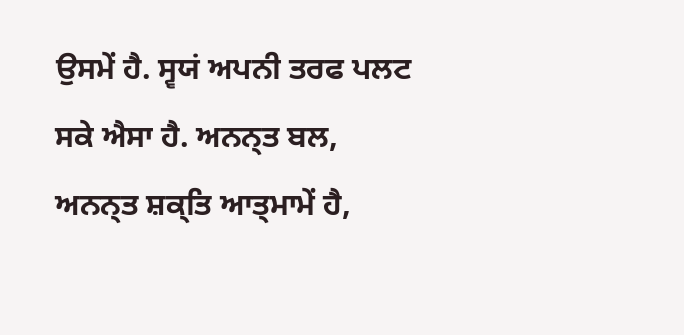ਉਸਮੇਂ ਹੈ. ਸ੍ਵਯਂ ਅਪਨੀ ਤਰਫ ਪਲਟ ਸਕੇ ਐਸਾ ਹੈ. ਅਨਨ੍ਤ ਬਲ, ਅਨਨ੍ਤ ਸ਼ਕ੍ਤਿ ਆਤ੍ਮਾਮੇਂ ਹੈ,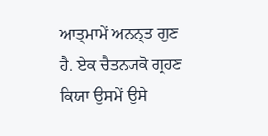ਆਤ੍ਮਾਮੇਂ ਅਨਨ੍ਤ ਗੁਣ ਹੈ. ਏਕ ਚੈਤਨ੍ਯਕੋ ਗ੍ਰਹਣ ਕਿਯਾ ਉਸਮੇਂ ਉਸੇ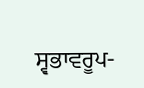ਸ੍ਵਭਾਵਰੂਪ-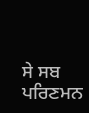ਸੇ ਸਬ ਪਰਿਣਮਨ